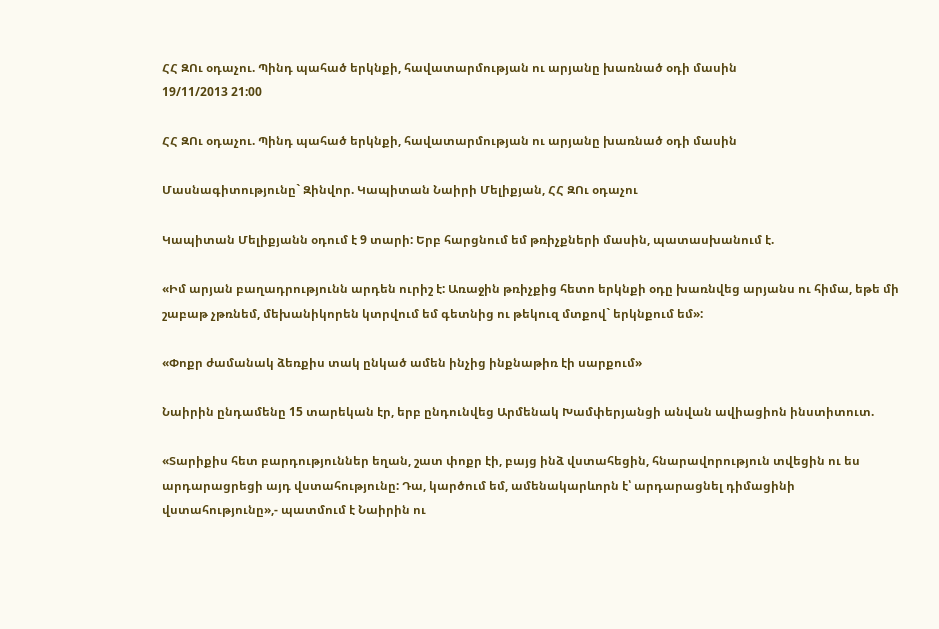ՀՀ ԶՈւ օդաչու. Պինդ պահած երկնքի, հավատարմության ու արյանը խառնած օդի մասին
19/11/2013 21:00

ՀՀ ԶՈւ օդաչու. Պինդ պահած երկնքի, հավատարմության ու արյանը խառնած օդի մասին

Մասնագիտությունը` Զինվոր. Կապիտան Նաիրի Մելիքյան, ՀՀ ԶՈւ օդաչու

Կապիտան Մելիքյանն օդում է 9 տարի: Երբ հարցնում եմ թռիչքների մասին, պատասխանում է.

«Իմ արյան բաղադրությունն արդեն ուրիշ է: Առաջին թռիչքից հետո երկնքի օդը խառնվեց արյանս ու հիմա, եթե մի շաբաթ չթռնեմ, մեխանիկորեն կտրվում եմ գետնից ու թեկուզ մտքով` երկնքում եմ»:

«Փոքր ժամանակ ձեռքիս տակ ընկած ամեն ինչից ինքնաթիռ էի սարքում»

Նաիրին ընդամենը 15 տարեկան էր, երբ ընդունվեց Արմենակ Խամփերյանցի անվան ավիացիոն ինստիտուտ.

«Տարիքիս հետ բարդություններ եղան, շատ փոքր էի, բայց ինձ վստահեցին, հնարավորություն տվեցին ու ես արդարացրեցի այդ վստահությունը: Դա, կարծում եմ, ամենակարևորն է՝ արդարացնել դիմացինի վստահությունը»,- պատմում է Նաիրին ու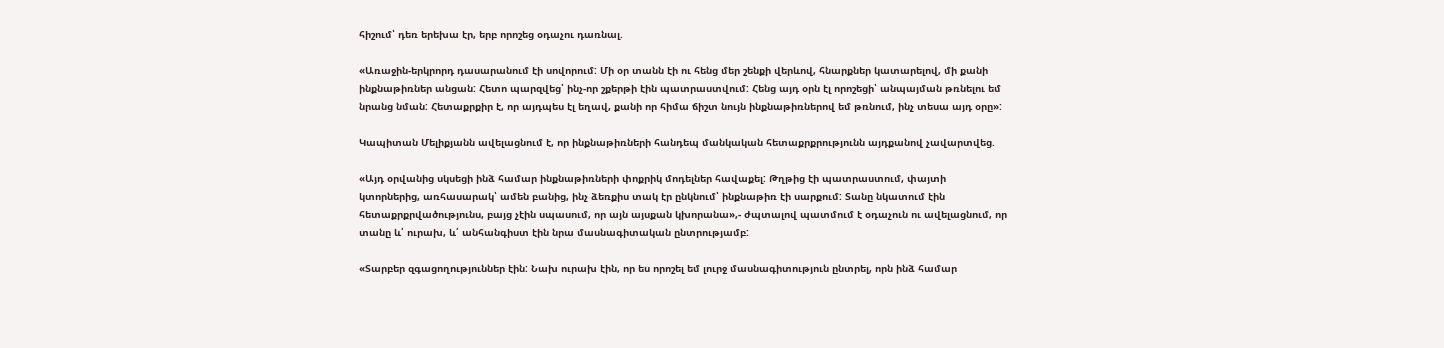հիշում՝ դեռ երեխա էր, երբ որոշեց օդաչու դառնալ.

«Առաջին-երկրորդ դասարանում էի սովորում: Մի օր տանն էի ու հենց մեր շենքի վերևով, հնարքներ կատարելով, մի քանի ինքնաթիռներ անցան: Հետո պարզվեց՝ ինչ-որ շքերթի էին պատրաստվում: Հենց այդ օրն էլ որոշեցի՝ անպայման թռնելու եմ նրանց նման: Հետաքրքիր է, որ այդպես էլ եղավ, քանի որ հիմա ճիշտ նույն ինքնաթիռներով եմ թռնում, ինչ տեսա այդ օրը»:

Կապիտան Մելիքյանն ավելացնում է, որ ինքնաթիռների հանդեպ մանկական հետաքրքրությունն այդքանով չավարտվեց.

«Այդ օրվանից սկսեցի ինձ համար ինքնաթիռների փոքրիկ մոդելներ հավաքել: Թղթից էի պատրաստում, փայտի կտորներից, առհասարակ՝ ամեն բանից, ինչ ձեռքիս տակ էր ընկնում՝ ինքնաթիռ էի սարքում: Տանը նկատում էին հետաքրքրվածությունս, բայց չէին սպասում, որ այն այսքան կխորանա»,- ժպտալով պատմում է օդաչուն ու ավելացնում, որ տանը և՛ ուրախ, և՛ անհանգիստ էին նրա մասնագիտական ընտրությամբ:

«Տարբեր զգացողություններ էին: Նախ ուրախ էին, որ ես որոշել եմ լուրջ մասնագիտություն ընտրել, որն ինձ համար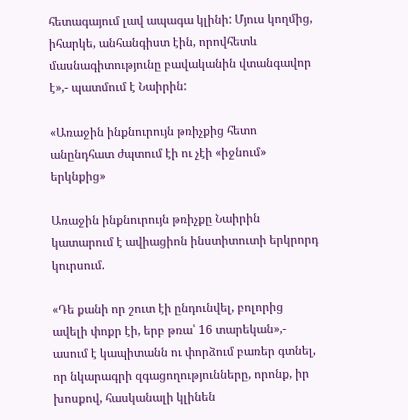հետագայում լավ ապագա կլինի: Մյուս կողմից, իհարկե, անհանգիստ էին, որովհետև մասնագիտությունը բավականին վտանգավոր է»,- պատմում է Նաիրին:

«Առաջին ինքնուրույն թռիչքից հետո անընդհատ ժպտում էի ու չէի «իջնում» երկնքից»

Առաջին ինքնուրույն թռիչքը Նաիրին կատարում է ավիացիոն ինստիտուտի երկրորդ կուրսում.

«Դե քանի որ շուտ էի ընդունվել, բոլորից ավելի փոքր էի, երբ թռա՝ 16 տարեկան»,- ասում է կապիտանն ու փորձում բառեր գտնել, որ նկարագրի զգացողությունները, որոնք, իր խոսքով, հասկանալի կլինեն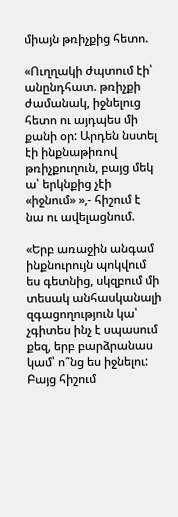միայն թռիչքից հետո.

«Ուղղակի ժպտում էի՝ անընդհատ. թռիչքի ժամանակ, իջնելուց հետո ու այդպես մի քանի օր: Արդեն նստել էի ինքնաթիռով թռիչքուղուն, բայց մեկ ա՝ երկնքից չէի «իջնում» »,- հիշում է նա ու ավելացնում.

«Երբ առաջին անգամ ինքնուրույն պոկվում ես գետնից, սկզբում մի տեսակ անհասկանալի զգացողություն կա՝ չգիտես ինչ է սպասում քեզ, երբ բարձրանաս կամ՝ ո՞նց ես իջնելու: Բայց հիշում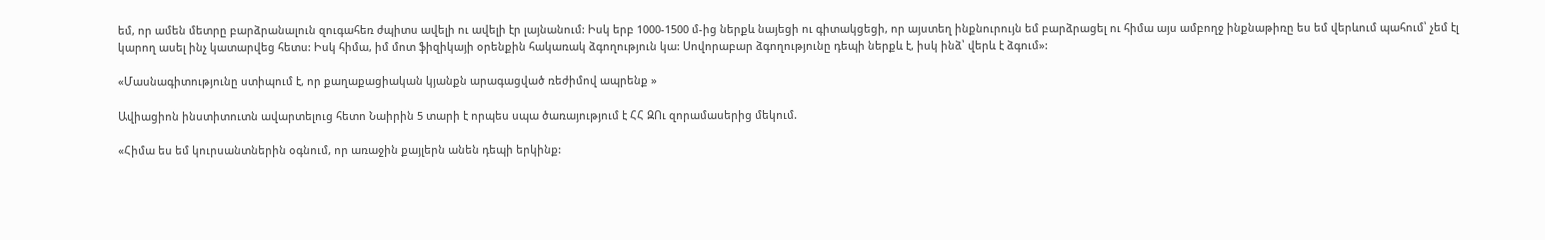եմ, որ ամեն մետրը բարձրանալուն զուգահեռ ժպիտս ավելի ու ավելի էր լայնանում: Իսկ երբ 1000-1500 մ-ից ներքև նայեցի ու գիտակցեցի, որ այստեղ ինքնուրույն եմ բարձրացել ու հիմա այս ամբողջ ինքնաթիռը ես եմ վերևում պահում՝ չեմ էլ կարող ասել ինչ կատարվեց հետս: Իսկ հիմա, իմ մոտ ֆիզիկայի օրենքին հակառակ ձգողություն կա: Սովորաբար ձգողությունը դեպի ներքև է, իսկ ինձ՝ վերև է ձգում»:

«Մասնագիտությունը ստիպում է, որ քաղաքացիական կյանքն արագացված ռեժիմով ապրենք »

Ավիացիոն ինստիտուտն ավարտելուց հետո Նաիրին 5 տարի է որպես սպա ծառայությում է ՀՀ ԶՈւ զորամասերից մեկում.

«Հիմա ես եմ կուրսանտներին օգնում, որ առաջին քայլերն անեն դեպի երկինք: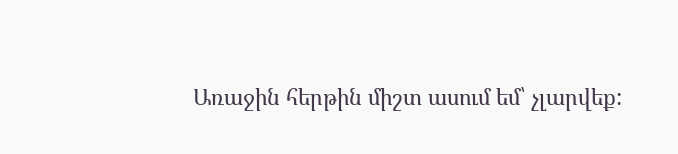Առաջին հերթին միշտ ասում եմ՝ չլարվեք: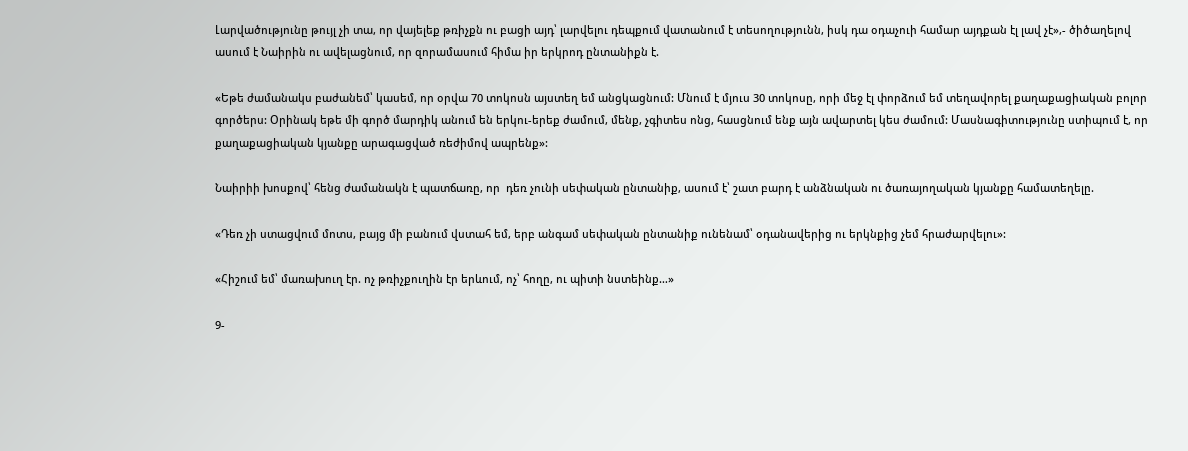Լարվածությունը թույլ չի տա, որ վայելեք թռիչքն ու բացի այդ՝ լարվելու դեպքում վատանում է տեսողությունն, իսկ դա օդաչուի համար այդքան էլ լավ չէ»,- ծիծաղելով ասում է Նաիրին ու ավելացնում, որ զորամասում հիմա իր երկրոդ ընտանիքն է.

«Եթե ժամանակս բաժանեմ՝ կասեմ, որ օրվա 70 տոկոսն այստեղ եմ անցկացնում: Մնում է մյուս 30 տոկոսը, որի մեջ էլ փորձում եմ տեղավորել քաղաքացիական բոլոր գործերս: Օրինակ եթե մի գործ մարդիկ անում են երկու-երեք ժամում, մենք, չգիտես ոնց, հասցնում ենք այն ավարտել կես ժամում: Մասնագիտությունը ստիպում է, որ քաղաքացիական կյանքը արագացված ռեժիմով ապրենք»:

Նաիրիի խոսքով՝ հենց ժամանակն է պատճառը, որ  դեռ չունի սեփական ընտանիք, ասում է՝ շատ բարդ է անձնական ու ծառայողական կյանքը համատեղելը.

«Դեռ չի ստացվում մոտս, բայց մի բանում վստահ եմ, երբ անգամ սեփական ընտանիք ունենամ՝ օդանավերից ու երկնքից չեմ հրաժարվելու»:

«Հիշում եմ՝ մառախուղ էր. ոչ թռիչքուղին էր երևում, ոչ՝ հողը, ու պիտի նստեինք…»

9-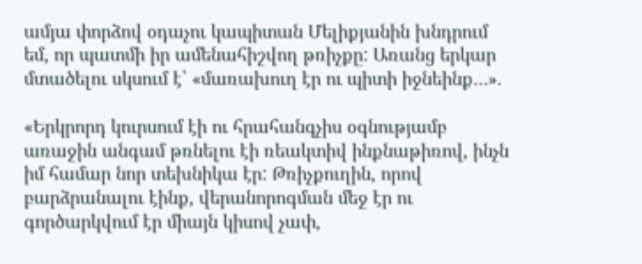ամյա փորձով օդաչու կապիտան Մելիքյանին խնդրում եմ, որ պատմի իր ամենահիշվող թռիչքը: Առանց երկար մտածելու սկսում է՝ «մառախուղ էր ու պիտի իջնեինք…».

«Երկրորդ կուրսում էի ու հրահանգչիս օգնությամբ առաջին անգամ թռնելու էի ռեակտիվ ինքնաթիռով, ինչն իմ համար նոր տեխնիկա էր: Թռիչքուղին, որով բարձրանալու էինք, վերանորոգման մեջ էր ու գործարկվում էր միայն կիսով չափ,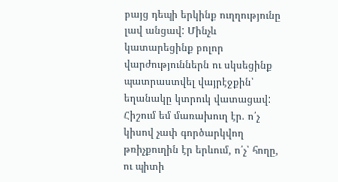բայց դեպի երկինք ուղղությունը լավ անցավ: Մինչև կատարեցինք բոլոր վարժություններն ու սկսեցինք պատրաստվել վայրէջքին՝ եղանակը կտրուկ վատացավ: Հիշում եմ մառախուղ էր. ո՛չ կիսով չափ գործարկվող թռիչքուղին էր երևում, ո՛չ՝ հողը, ու պիտի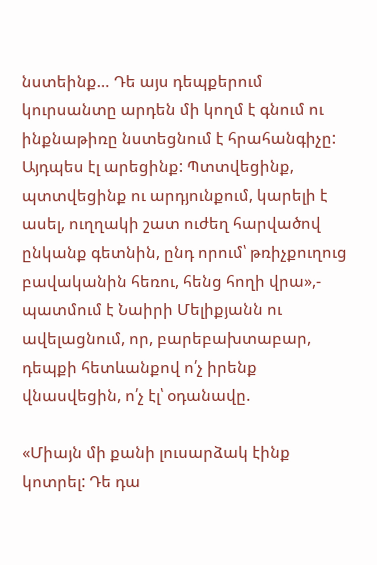նստեինք… Դե այս դեպքերում կուրսանտը արդեն մի կողմ է գնում ու ինքնաթիռը նստեցնում է հրահանգիչը: Այդպես էլ արեցինք: Պտտվեցինք, պտտվեցինք ու արդյունքում, կարելի է ասել, ուղղակի շատ ուժեղ հարվածով ընկանք գետնին, ընդ որում՝ թռիչքուղուց բավականին հեռու, հենց հողի վրա»,- պատմում է Նաիրի Մելիքյանն ու ավելացնում, որ, բարեբախտաբար, դեպքի հետևանքով ո՛չ իրենք վնասվեցին, ո՛չ էլ՝ օդանավը.

«Միայն մի քանի լուսարձակ էինք կոտրել: Դե դա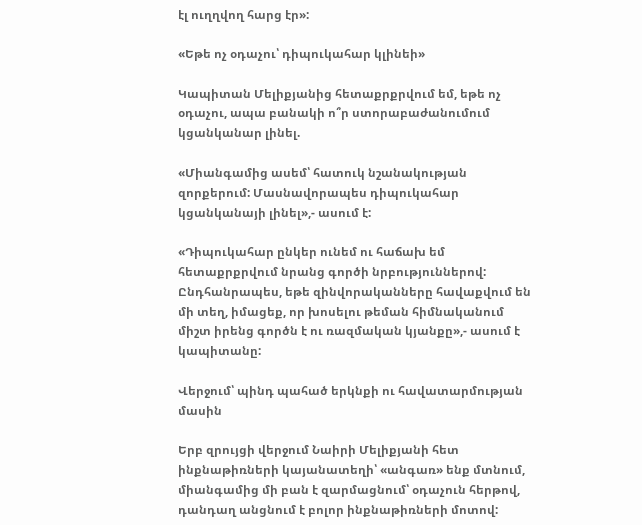էլ ուղղվող հարց էր»:

«Եթե ոչ օդաչու՝ դիպուկահար կլինեի»

Կապիտան Մելիքյանից հետաքրքրվում եմ, եթե ոչ օդաչու, ապա բանակի ո՞ր ստորաբաժանումում կցանկանար լինել.

«Միանգամից ասեմ՝ հատուկ նշանակության զորքերում: Մասնավորապես դիպուկահար կցանկանայի լինել»,- ասում է:

«Դիպուկահար ընկեր ունեմ ու հաճախ եմ հետաքրքրվում նրանց գործի նրբություններով: Ընդհանրապես, եթե զինվորականները հավաքվում են մի տեղ, իմացեք, որ խոսելու թեման հիմնականում միշտ իրենց գործն է ու ռազմական կյանքը»,- ասում է կապիտանը:

Վերջում՝ պինդ պահած երկնքի ու հավատարմության մասին

Երբ զրույցի վերջում Նաիրի Մելիքյանի հետ ինքնաթիռների կայանատեղի՝ «անգառ» ենք մտնում, միանգամից մի բան է զարմացնում՝ օդաչուն հերթով, դանդաղ անցնում է բոլոր ինքնաթիռների մոտով: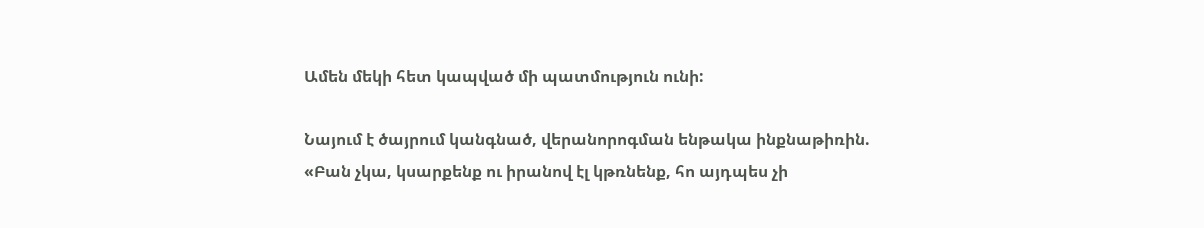Ամեն մեկի հետ կապված մի պատմություն ունի:

Նայում է ծայրում կանգնած, վերանորոգման ենթակա ինքնաթիռին.
«Բան չկա, կսարքենք ու իրանով էլ կթռնենք, հո այդպես չի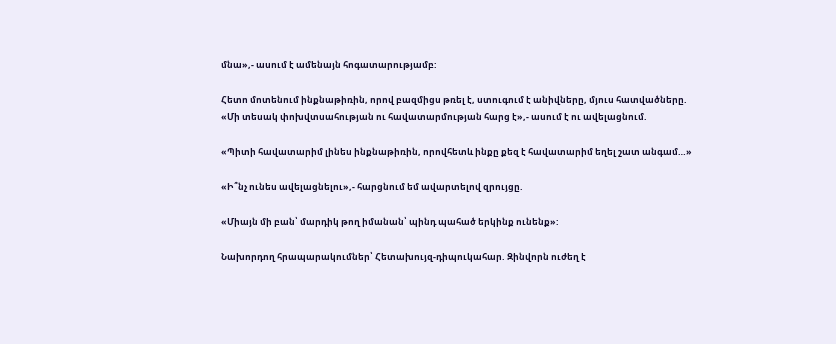մնա»,- ասում է ամենայն հոգատարությամբ:

Հետո մոտենում ինքնաթիռին, որով բազմիցս թռել է, ստուգում է անիվները, մյուս հատվածները.
«Մի տեսակ փոխվտսահության ու հավատարմության հարց է»,- ասում է ու ավելացնում.

«Պիտի հավատարիմ լինես ինքնաթիռին, որովհետև ինքը քեզ է հավատարիմ եղել շատ անգամ…»

«Ի՞նչ ունես ավելացնելու»,- հարցնում եմ ավարտելով զրույցը.

«Միայն մի բան՝ մարդիկ թող իմանան՝ պինդ պահած երկինք ունենք»:

Նախորդող հրապարակումներ՝ Հետախույզ-դիպուկահար. Զինվորն ուժեղ է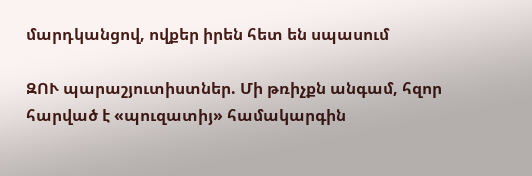մարդկանցով, ովքեր իրեն հետ են սպասում

ԶՈՒ պարաշյուտիստներ. Մի թռիչքն անգամ, հզոր հարված է «պուզատիյ» համակարգին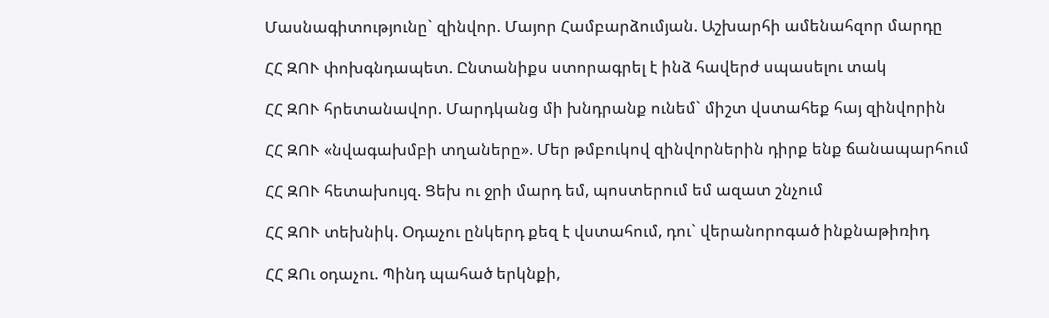Մասնագիտությունը` զինվոր. Մայոր Համբարձումյան. Աշխարհի ամենահզոր մարդը

ՀՀ ԶՈՒ փոխգնդապետ. Ընտանիքս ստորագրել է ինձ հավերժ սպասելու տակ

ՀՀ ԶՈՒ հրետանավոր. Մարդկանց մի խնդրանք ունեմ` միշտ վստահեք հայ զինվորին

ՀՀ ԶՈՒ «նվագախմբի տղաները». Մեր թմբուկով զինվորներին դիրք ենք ճանապարհում

ՀՀ ԶՈՒ հետախույզ. Ցեխ ու ջրի մարդ եմ, պոստերում եմ ազատ շնչում

ՀՀ ԶՈՒ տեխնիկ. Օդաչու ընկերդ քեզ է վստահում, դու` վերանորոգած ինքնաթիռիդ

ՀՀ ԶՈւ օդաչու. Պինդ պահած երկնքի,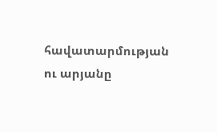հավատարմության ու արյանը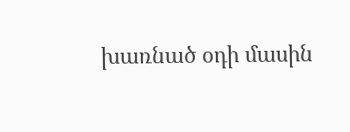խառնած օդի մասին